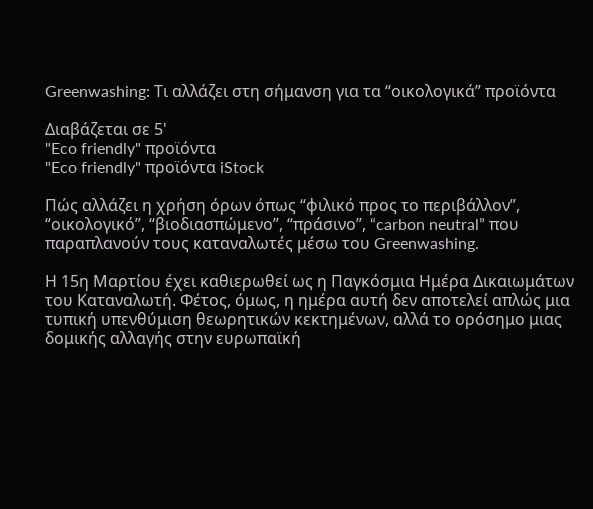Greenwashing: Τι αλλάζει στη σήμανση για τα “οικολογικά” προϊόντα

Διαβάζεται σε 5'
"Eco friendly" προϊόντα
"Eco friendly" προϊόντα iStock

Πώς αλλάζει η χρήση όρων όπως “φιλικό προς το περιβάλλον”, “οικολογικό”, “βιοδιασπώμενο”, “πράσινο”, “carbon neutral” που παραπλανούν τους καταναλωτές μέσω του Greenwashing.

Η 15η Μαρτίου έχει καθιερωθεί ως η Παγκόσμια Ημέρα Δικαιωμάτων του Καταναλωτή. Φέτος, όμως, η ημέρα αυτή δεν αποτελεί απλώς μια τυπική υπενθύμιση θεωρητικών κεκτημένων, αλλά το ορόσημο μιας δομικής αλλαγής στην ευρωπαϊκή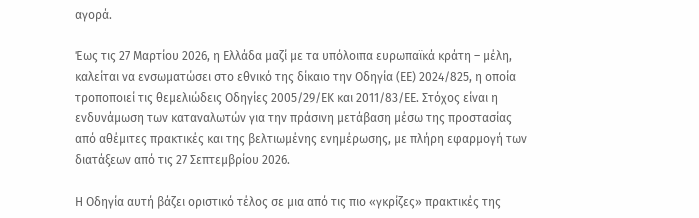αγορά.

Έως τις 27 Μαρτίου 2026, η Ελλάδα μαζί με τα υπόλοιπα ευρωπαϊκά κράτη – μέλη, καλείται να ενσωματώσει στο εθνικό της δίκαιο την Οδηγία (ΕΕ) 2024/825, η οποία τροποποιεί τις θεμελιώδεις Οδηγίες 2005/29/ΕΚ και 2011/83/ΕΕ. Στόχος είναι η ενδυνάμωση των καταναλωτών για την πράσινη μετάβαση μέσω της προστασίας από αθέμιτες πρακτικές και της βελτιωμένης ενημέρωσης, με πλήρη εφαρμογή των διατάξεων από τις 27 Σεπτεμβρίου 2026.

Η Οδηγία αυτή βάζει οριστικό τέλος σε μια από τις πιο «γκρίζες» πρακτικές της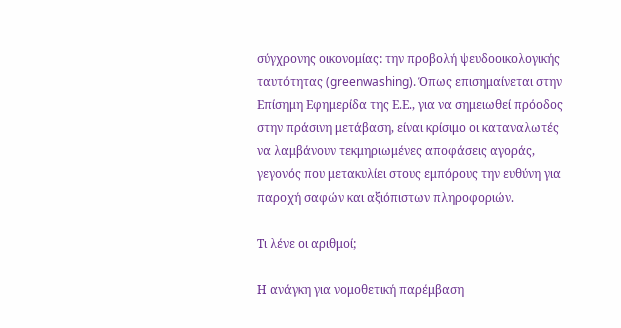σύγχρονης οικονομίας: την προβολή ψευδοοικολογικής ταυτότητας (greenwashing). Όπως επισημαίνεται στην Επίσημη Εφημερίδα της Ε.Ε., για να σημειωθεί πρόοδος στην πράσινη μετάβαση, είναι κρίσιμο οι καταναλωτές να λαμβάνουν τεκμηριωμένες αποφάσεις αγοράς, γεγονός που μετακυλίει στους εμπόρους την ευθύνη για παροχή σαφών και αξιόπιστων πληροφοριών.

Τι λένε οι αριθμοί;

Η ανάγκη για νομοθετική παρέμβαση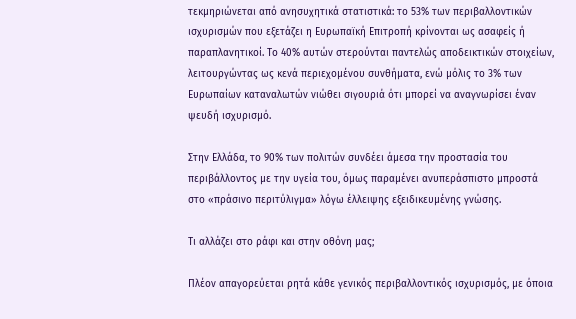τεκμηριώνεται από ανησυχητικά στατιστικά: το 53% των περιβαλλοντικών ισχυρισμών που εξετάζει η Ευρωπαϊκή Επιτροπή κρίνονται ως ασαφείς ή παραπλανητικοί. Το 40% αυτών στερούνται παντελώς αποδεικτικών στοιχείων, λειτουργώντας ως κενά περιεχομένου συνθήματα, ενώ μόλις το 3% των Ευρωπαίων καταναλωτών νιώθει σιγουριά ότι μπορεί να αναγνωρίσει έναν ψευδή ισχυρισμό.

Στην Ελλάδα, το 90% των πολιτών συνδέει άμεσα την προστασία του περιβάλλοντος με την υγεία του, όμως παραμένει ανυπεράσπιστο μπροστά στο «πράσινο περιτύλιγμα» λόγω έλλειψης εξειδικευμένης γνώσης.

Τι αλλάζει στο ράφι και στην οθόνη μας;

Πλέον απαγορεύεται ρητά κάθε γενικός περιβαλλοντικός ισχυρισμός, με όποια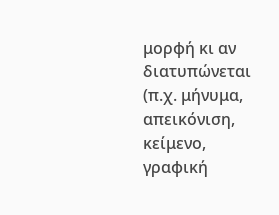μορφή κι αν διατυπώνεται (π.χ. μήνυμα, απεικόνιση, κείμενο, γραφική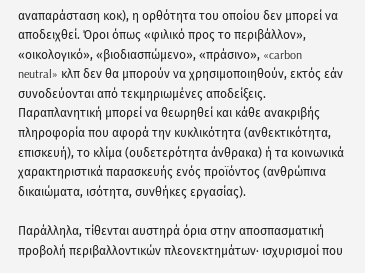αναπαράσταση κοκ), η ορθότητα του οποίου δεν μπορεί να αποδειχθεί. Όροι όπως «φιλικό προς το περιβάλλον», «οικολογικό», «βιοδιασπώμενο», «πράσινο», «carbon neutral» κλπ δεν θα μπορούν να χρησιμοποιηθούν, εκτός εάν συνοδεύονται από τεκμηριωμένες αποδείξεις. Παραπλανητική μπορεί να θεωρηθεί και κάθε ανακριβής πληροφορία που αφορά την κυκλικότητα (ανθεκτικότητα, επισκευή), το κλίμα (ουδετερότητα άνθρακα) ή τα κοινωνικά χαρακτηριστικά παρασκευής ενός προϊόντος (ανθρώπινα δικαιώματα, ισότητα, συνθήκες εργασίας).

Παράλληλα, τίθενται αυστηρά όρια στην αποσπασματική προβολή περιβαλλοντικών πλεονεκτημάτων· ισχυρισμοί που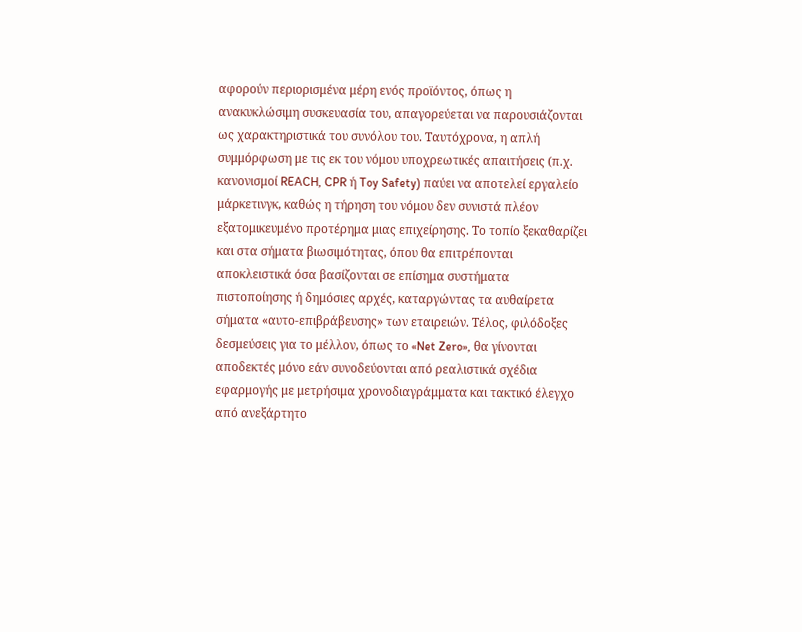αφορούν περιορισμένα μέρη ενός προϊόντος, όπως η ανακυκλώσιμη συσκευασία του, απαγορεύεται να παρουσιάζονται ως χαρακτηριστικά του συνόλου του. Ταυτόχρονα, η απλή συμμόρφωση με τις εκ του νόμου υποχρεωτικές απαιτήσεις (π.χ. κανονισμοί REACH, CPR ή Toy Safety) παύει να αποτελεί εργαλείο μάρκετινγκ, καθώς η τήρηση του νόμου δεν συνιστά πλέον εξατομικευμένο προτέρημα μιας επιχείρησης. Το τοπίο ξεκαθαρίζει και στα σήματα βιωσιμότητας, όπου θα επιτρέπονται αποκλειστικά όσα βασίζονται σε επίσημα συστήματα πιστοποίησης ή δημόσιες αρχές, καταργώντας τα αυθαίρετα σήματα «αυτο-επιβράβευσης» των εταιρειών. Τέλος, φιλόδοξες δεσμεύσεις για το μέλλον, όπως το «Net Zero», θα γίνονται αποδεκτές μόνο εάν συνοδεύονται από ρεαλιστικά σχέδια εφαρμογής με μετρήσιμα χρονοδιαγράμματα και τακτικό έλεγχο από ανεξάρτητο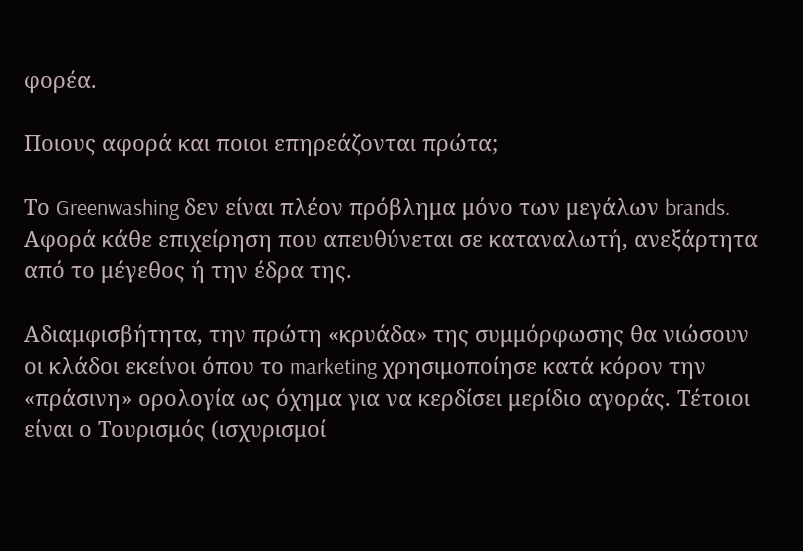φορέα.

Ποιους αφορά και ποιοι επηρεάζονται πρώτα;

Το Greenwashing δεν είναι πλέον πρόβλημα μόνο των μεγάλων brands. Αφορά κάθε επιχείρηση που απευθύνεται σε καταναλωτή, ανεξάρτητα από το μέγεθος ή την έδρα της.

Αδιαμφισβήτητα, την πρώτη «κρυάδα» της συμμόρφωσης θα νιώσουν οι κλάδοι εκείνοι όπου το marketing χρησιμοποίησε κατά κόρον την «πράσινη» ορολογία ως όχημα για να κερδίσει μερίδιο αγοράς. Τέτοιοι είναι ο Τουρισμός (ισχυρισμοί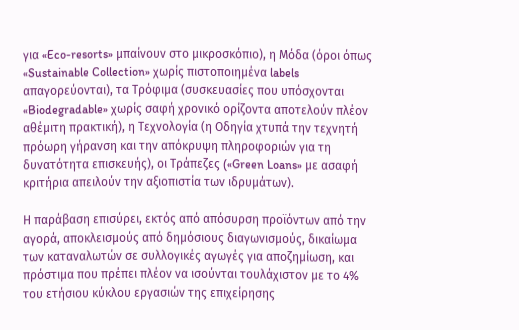για «Eco-resorts» μπαίνουν στο μικροσκόπιο), η Μόδα (όροι όπως «Sustainable Collection» χωρίς πιστοποιημένα labels απαγορεύονται), τα Τρόφιμα (συσκευασίες που υπόσχονται «Biodegradable» χωρίς σαφή χρονικό ορίζοντα αποτελούν πλέον αθέμιτη πρακτική), η Τεχνολογία (η Οδηγία χτυπά την τεχνητή πρόωρη γήρανση και την απόκρυψη πληροφοριών για τη δυνατότητα επισκευής), οι Τράπεζες («Green Loans» με ασαφή κριτήρια απειλούν την αξιοπιστία των ιδρυμάτων).

Η παράβαση επισύρει, εκτός από απόσυρση προϊόντων από την αγορά, αποκλεισμούς από δημόσιους διαγωνισμούς, δικαίωμα των καταναλωτών σε συλλογικές αγωγές για αποζημίωση, και πρόστιμα που πρέπει πλέον να ισούνται τουλάχιστον με το 4% του ετήσιου κύκλου εργασιών της επιχείρησης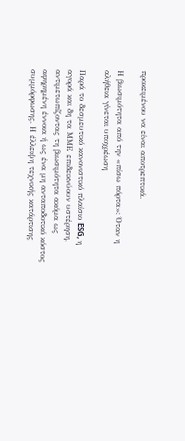προκειμένου να είναι αποτρεπτικά.

Η βιωσιμότητα από την «πίσω πόρτα»: Όταν η αλήθεια γίνεται υποχρέωση

Παρά το δεσμευτικό κανονιστικό πλαίσιο ESG, η αγορά και δη τα ΜΜΕ επιδεικνύουν υστέρηση, αντιμετωπίζοντας τη βιωσιμότητα ακόμα ως αφηρημένη έννοια ή ως ένα μη ανταποδοτικό κόστος συμμόρφωσης. Η έλλειψη τεχνικής κατάρτισης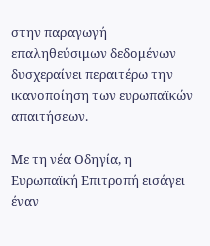στην παραγωγή επαληθεύσιμων δεδομένων δυσχεραίνει περαιτέρω την ικανοποίηση των ευρωπαϊκών απαιτήσεων.

Με τη νέα Οδηγία, η Ευρωπαϊκή Επιτροπή εισάγει έναν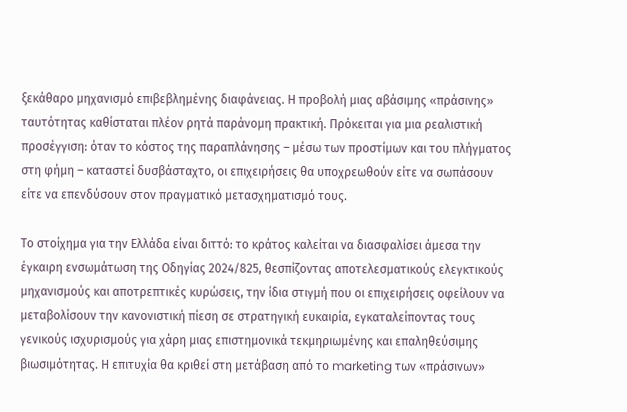ξεκάθαρο μηχανισμό επιβεβλημένης διαφάνειας. Η προβολή μιας αβάσιμης «πράσινης» ταυτότητας καθίσταται πλέον ρητά παράνομη πρακτική. Πρόκειται για μια ρεαλιστική προσέγγιση: όταν το κόστος της παραπλάνησης – μέσω των προστίμων και του πλήγματος στη φήμη – καταστεί δυσβάσταχτο, οι επιχειρήσεις θα υποχρεωθούν είτε να σωπάσουν είτε να επενδύσουν στον πραγματικό μετασχηματισμό τους.

Το στοίχημα για την Ελλάδα είναι διττό: το κράτος καλείται να διασφαλίσει άμεσα την έγκαιρη ενσωμάτωση της Οδηγίας 2024/825, θεσπίζοντας αποτελεσματικούς ελεγκτικούς μηχανισμούς και αποτρεπτικές κυρώσεις, την ίδια στιγμή που οι επιχειρήσεις οφείλουν να μεταβολίσουν την κανονιστική πίεση σε στρατηγική ευκαιρία, εγκαταλείποντας τους γενικούς ισχυρισμούς για χάρη μιας επιστημονικά τεκμηριωμένης και επαληθεύσιμης βιωσιμότητας. Η επιτυχία θα κριθεί στη μετάβαση από το marketing των «πράσινων»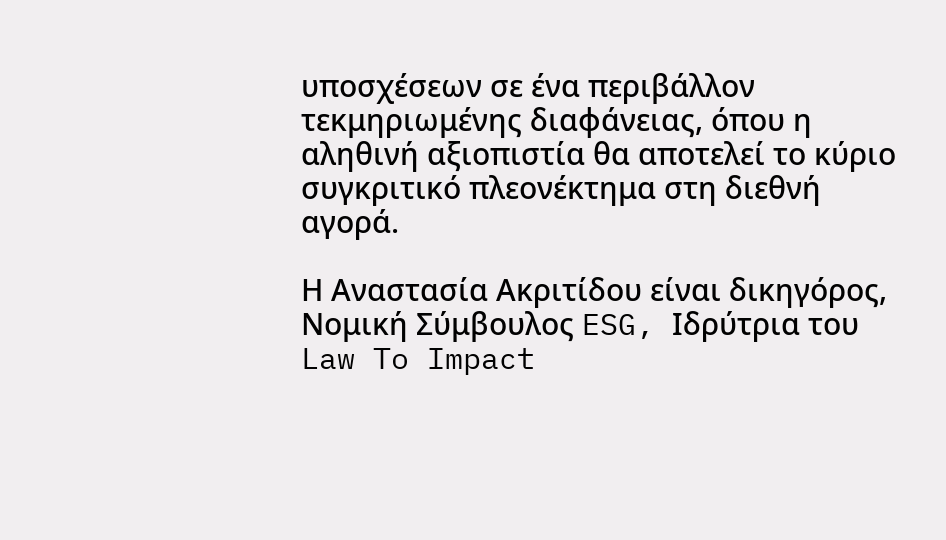υποσχέσεων σε ένα περιβάλλον τεκμηριωμένης διαφάνειας, όπου η αληθινή αξιοπιστία θα αποτελεί το κύριο συγκριτικό πλεονέκτημα στη διεθνή αγορά.

Η Αναστασία Ακριτίδου είναι δικηγόρος, Νομική Σύμβουλος ESG, Ιδρύτρια του Law To Impact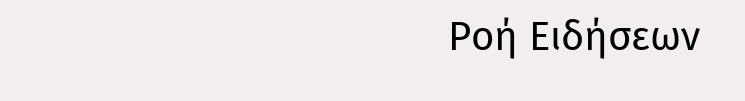Ροή Ειδήσεων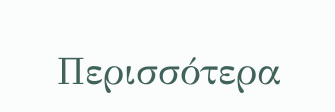Περισσότερα